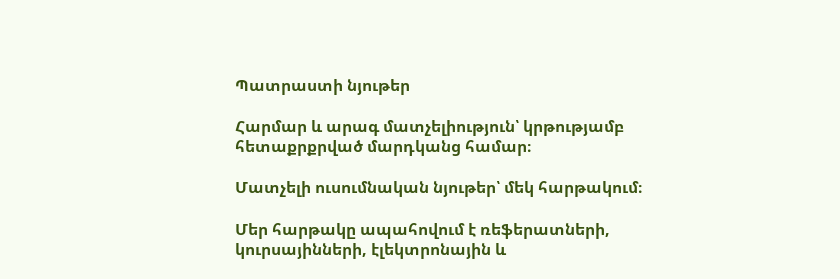Պատրաստի նյութեր

Հարմար և արագ մատչելիություն՝ կրթությամբ հետաքրքրված մարդկանց համար։

Մատչելի ուսումնական նյութեր՝ մեկ հարթակում։

Մեր հարթակը ապահովում է ռեֆերատների, կուրսայինների, էլեկտրոնային և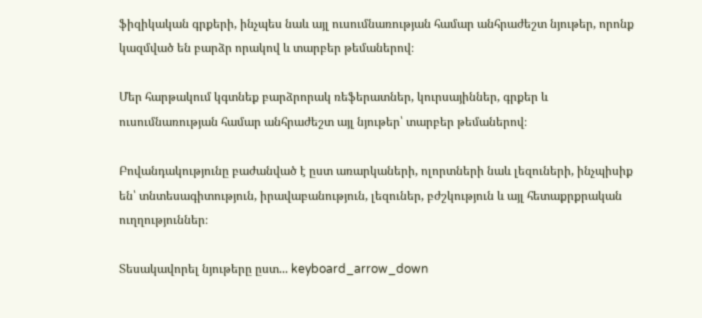ֆիզիկական գրքերի, ինչպես նաև այլ ուսումնառության համար անհրաժեշտ նյութեր, որոնք կազմված են բարձր որակով և տարբեր թեմաներով։

Մեր հարթակում կգտնեք բարձրորակ ռեֆերատներ, կուրսայիններ, գրքեր և ուսումնառության համար անհրաժեշտ այլ նյութեր՝ տարբեր թեմաներով։

Բովանդակությունը բաժանված է ըստ առարկաների, ոլորտների նաև լեզուների, ինչպիսիք են՝ տնտեսագիտություն, իրավաբանություն, լեզուներ, բժշկություն և այլ հետաքրքրական ուղղություններ։

Տեսակավորել նյութերը ըստ... keyboard_arrow_down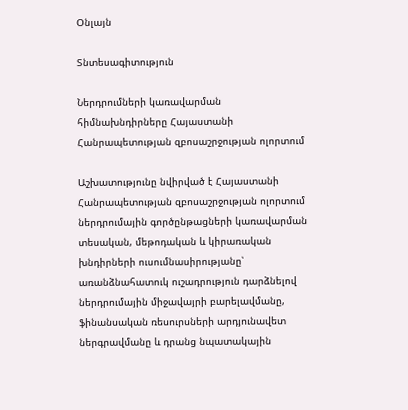Օնլայն

Տնտեսագիտություն

Ներդրումների կառավարման հիմնախնդիրները Հայաստանի Հանրապետության զբոսաշրջության ոլորտում

Աշխատությունը նվիրված է Հայաստանի Հանրապետության զբոսաշրջության ոլորտում ներդրումային գործընթացների կառավարման տեսական, մեթոդական և կիրառական խնդիրների ուսումնասիրությանը՝ առանձնահատուկ ուշադրություն դարձնելով ներդրումային միջավայրի բարելավմանը, ֆինանսական ռեսուրսների արդյունավետ ներգրավմանը և դրանց նպատակային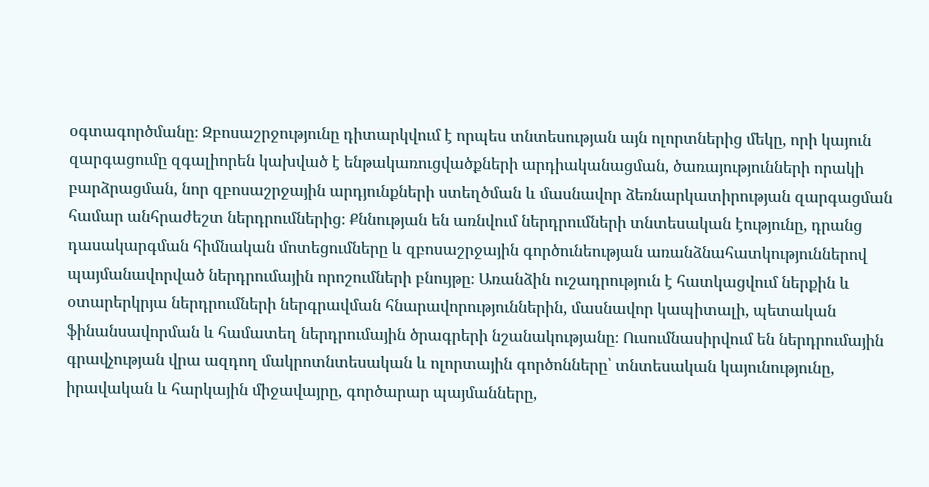օգտագործմանը։ Զբոսաշրջությունը դիտարկվում է որպես տնտեսության այն ոլորտներից մեկը, որի կայուն զարգացումը զգալիորեն կախված է ենթակառուցվածքների արդիականացման, ծառայությունների որակի բարձրացման, նոր զբոսաշրջային արդյունքների ստեղծման և մասնավոր ձեռնարկատիրության զարգացման համար անհրաժեշտ ներդրումներից։ Քննության են առնվում ներդրումների տնտեսական էությունը, դրանց դասակարգման հիմնական մոտեցումները և զբոսաշրջային գործունեության առանձնահատկություններով պայմանավորված ներդրումային որոշումների բնույթը։ Առանձին ուշադրություն է հատկացվում ներքին և օտարերկրյա ներդրումների ներգրավման հնարավորություններին, մասնավոր կապիտալի, պետական ֆինանսավորման և համատեղ ներդրումային ծրագրերի նշանակությանը։ Ուսումնասիրվում են ներդրումային գրավչության վրա ազդող մակրոտնտեսական և ոլորտային գործոնները՝ տնտեսական կայունությունը, իրավական և հարկային միջավայրը, գործարար պայմանները,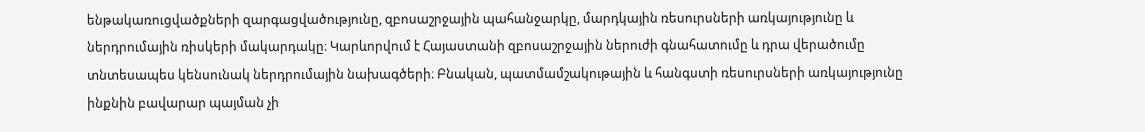ենթակառուցվածքների զարգացվածությունը, զբոսաշրջային պահանջարկը, մարդկային ռեսուրսների առկայությունը և ներդրումային ռիսկերի մակարդակը։ Կարևորվում է Հայաստանի զբոսաշրջային ներուժի գնահատումը և դրա վերածումը տնտեսապես կենսունակ ներդրումային նախագծերի։ Բնական, պատմամշակութային և հանգստի ռեսուրսների առկայությունը ինքնին բավարար պայման չի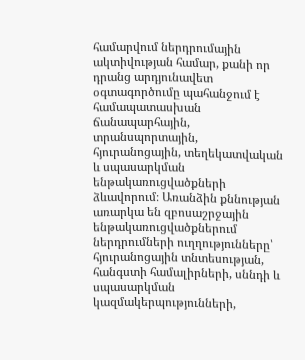համարվում ներդրումային ակտիվության համար, քանի որ դրանց արդյունավետ օգտագործումը պահանջում է համապատասխան ճանապարհային, տրանսպորտային, հյուրանոցային, տեղեկատվական և սպասարկման ենթակառուցվածքների ձևավորում։ Առանձին քննության առարկա են զբոսաշրջային ենթակառուցվածքներում ներդրումների ուղղությունները՝ հյուրանոցային տնտեսության, հանգստի համալիրների, սննդի և սպասարկման կազմակերպությունների,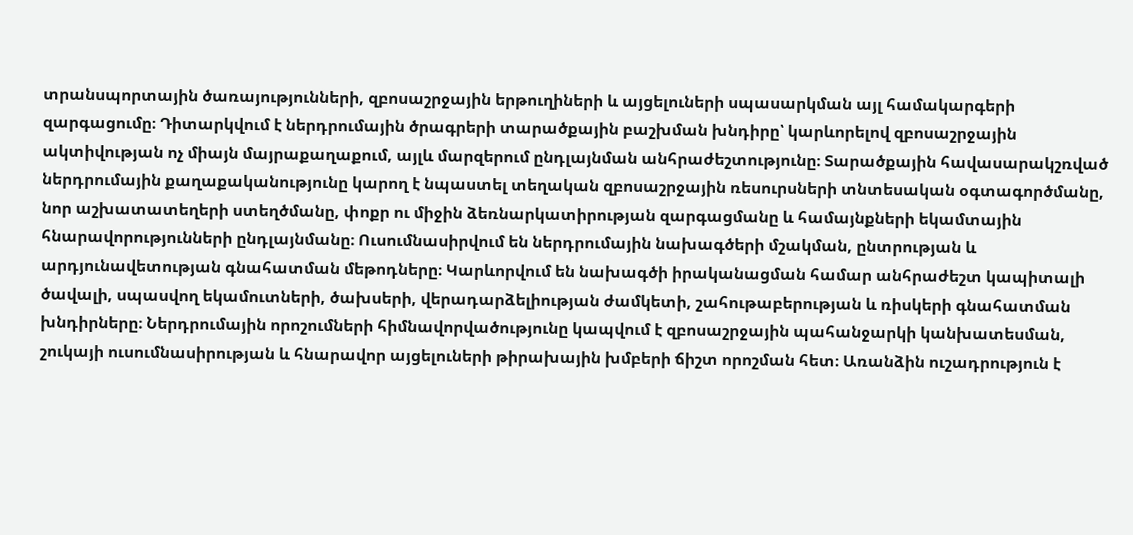տրանսպորտային ծառայությունների, զբոսաշրջային երթուղիների և այցելուների սպասարկման այլ համակարգերի զարգացումը։ Դիտարկվում է ներդրումային ծրագրերի տարածքային բաշխման խնդիրը՝ կարևորելով զբոսաշրջային ակտիվության ոչ միայն մայրաքաղաքում, այլև մարզերում ընդլայնման անհրաժեշտությունը։ Տարածքային հավասարակշռված ներդրումային քաղաքականությունը կարող է նպաստել տեղական զբոսաշրջային ռեսուրսների տնտեսական օգտագործմանը, նոր աշխատատեղերի ստեղծմանը, փոքր ու միջին ձեռնարկատիրության զարգացմանը և համայնքների եկամտային հնարավորությունների ընդլայնմանը։ Ուսումնասիրվում են ներդրումային նախագծերի մշակման, ընտրության և արդյունավետության գնահատման մեթոդները։ Կարևորվում են նախագծի իրականացման համար անհրաժեշտ կապիտալի ծավալի, սպասվող եկամուտների, ծախսերի, վերադարձելիության ժամկետի, շահութաբերության և ռիսկերի գնահատման խնդիրները։ Ներդրումային որոշումների հիմնավորվածությունը կապվում է զբոսաշրջային պահանջարկի կանխատեսման, շուկայի ուսումնասիրության և հնարավոր այցելուների թիրախային խմբերի ճիշտ որոշման հետ։ Առանձին ուշադրություն է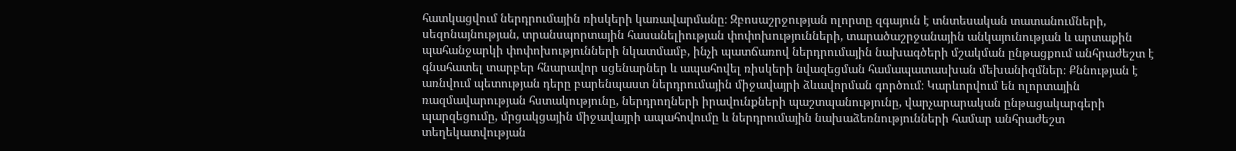հատկացվում ներդրումային ռիսկերի կառավարմանը։ Զբոսաշրջության ոլորտը զգայուն է տնտեսական տատանումների, սեզոնայնության, տրանսպորտային հասանելիության փոփոխությունների, տարածաշրջանային անկայունության և արտաքին պահանջարկի փոփոխությունների նկատմամբ, ինչի պատճառով ներդրումային նախագծերի մշակման ընթացքում անհրաժեշտ է գնահատել տարբեր հնարավոր սցենարներ և ապահովել ռիսկերի նվազեցման համապատասխան մեխանիզմներ։ Քննության է առնվում պետության դերը բարենպաստ ներդրումային միջավայրի ձևավորման գործում։ Կարևորվում են ոլորտային ռազմավարության հստակությունը, ներդրողների իրավունքների պաշտպանությունը, վարչարարական ընթացակարգերի պարզեցումը, մրցակցային միջավայրի ապահովումը և ներդրումային նախաձեռնությունների համար անհրաժեշտ տեղեկատվության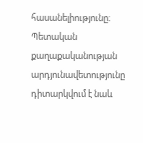հասանելիությունը։ Պետական քաղաքականության արդյունավետությունը դիտարկվում է նաև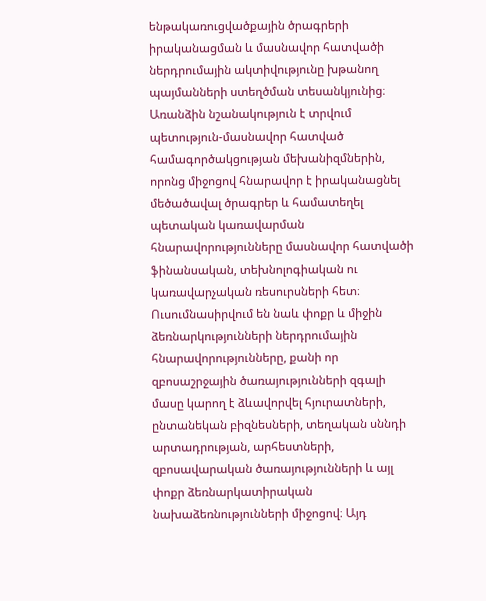ենթակառուցվածքային ծրագրերի իրականացման և մասնավոր հատվածի ներդրումային ակտիվությունը խթանող պայմանների ստեղծման տեսանկյունից։ Առանձին նշանակություն է տրվում պետություն-մասնավոր հատված համագործակցության մեխանիզմներին, որոնց միջոցով հնարավոր է իրականացնել մեծածավալ ծրագրեր և համատեղել պետական կառավարման հնարավորությունները մասնավոր հատվածի ֆինանսական, տեխնոլոգիական ու կառավարչական ռեսուրսների հետ։ Ուսումնասիրվում են նաև փոքր և միջին ձեռնարկությունների ներդրումային հնարավորությունները, քանի որ զբոսաշրջային ծառայությունների զգալի մասը կարող է ձևավորվել հյուրատների, ընտանեկան բիզնեսների, տեղական սննդի արտադրության, արհեստների, զբոսավարական ծառայությունների և այլ փոքր ձեռնարկատիրական նախաձեռնությունների միջոցով։ Այդ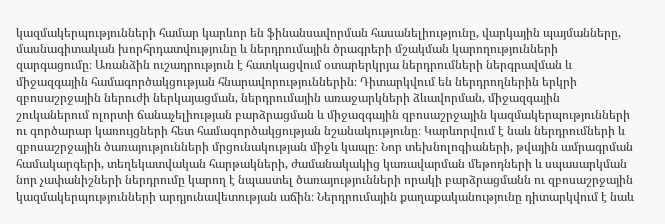կազմակերպությունների համար կարևոր են ֆինանսավորման հասանելիությունը, վարկային պայմանները, մասնագիտական խորհրդատվությունը և ներդրումային ծրագրերի մշակման կարողությունների զարգացումը։ Առանձին ուշադրություն է հատկացվում օտարերկրյա ներդրումների ներգրավման և միջազգային համագործակցության հնարավորություններին։ Դիտարկվում են ներդրողներին երկրի զբոսաշրջային ներուժի ներկայացման, ներդրումային առաջարկների ձևավորման, միջազգային շուկաներում ոլորտի ճանաչելիության բարձրացման և միջազգային զբոսաշրջային կազմակերպությունների ու գործարար կառույցների հետ համագործակցության նշանակությունը։ Կարևորվում է նաև ներդրումների և զբոսաշրջային ծառայությունների մրցունակության միջև կապը։ Նոր տեխնոլոգիաների, թվային ամրագրման համակարգերի, տեղեկատվական հարթակների, ժամանակակից կառավարման մեթոդների և սպասարկման նոր չափանիշների ներդրումը կարող է նպաստել ծառայությունների որակի բարձրացմանն ու զբոսաշրջային կազմակերպությունների արդյունավետության աճին։ Ներդրումային քաղաքականությունը դիտարկվում է նաև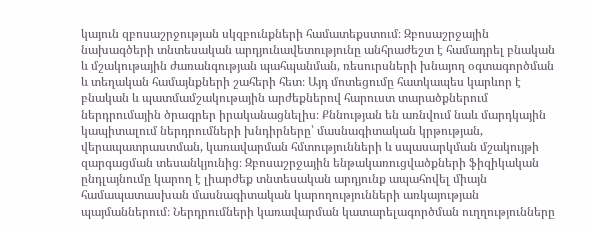կայուն զբոսաշրջության սկզբունքների համատեքստում։ Զբոսաշրջային նախագծերի տնտեսական արդյունավետությունը անհրաժեշտ է համադրել բնական և մշակութային ժառանգության պահպանման, ռեսուրսների խնայող օգտագործման և տեղական համայնքների շահերի հետ։ Այդ մոտեցումը հատկապես կարևոր է բնական և պատմամշակութային արժեքներով հարուստ տարածքներում ներդրումային ծրագրեր իրականացնելիս։ Քննության են առնվում նաև մարդկային կապիտալում ներդրումների խնդիրները՝ մասնագիտական կրթության, վերապատրաստման, կառավարման հմտությունների և սպասարկման մշակույթի զարգացման տեսանկյունից։ Զբոսաշրջային ենթակառուցվածքների ֆիզիկական ընդլայնումը կարող է լիարժեք տնտեսական արդյունք ապահովել միայն համապատասխան մասնագիտական կարողությունների առկայության պայմաններում։ Ներդրումների կառավարման կատարելագործման ուղղությունները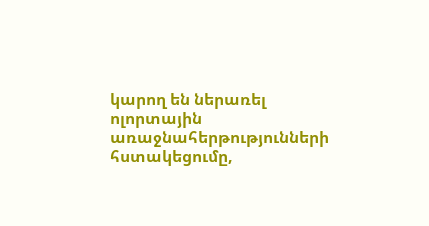կարող են ներառել ոլորտային առաջնահերթությունների հստակեցումը,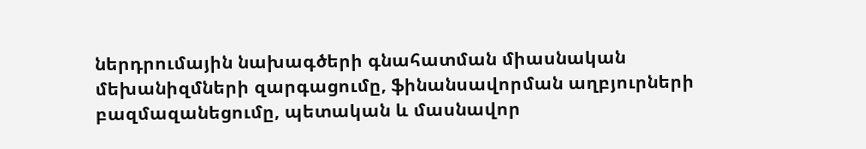ներդրումային նախագծերի գնահատման միասնական մեխանիզմների զարգացումը, ֆինանսավորման աղբյուրների բազմազանեցումը, պետական և մասնավոր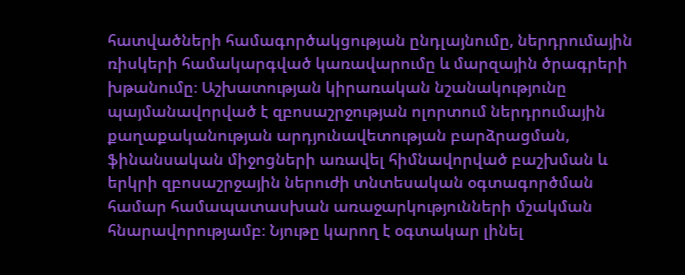հատվածների համագործակցության ընդլայնումը, ներդրումային ռիսկերի համակարգված կառավարումը և մարզային ծրագրերի խթանումը։ Աշխատության կիրառական նշանակությունը պայմանավորված է զբոսաշրջության ոլորտում ներդրումային քաղաքականության արդյունավետության բարձրացման, ֆինանսական միջոցների առավել հիմնավորված բաշխման և երկրի զբոսաշրջային ներուժի տնտեսական օգտագործման համար համապատասխան առաջարկությունների մշակման հնարավորությամբ։ Նյութը կարող է օգտակար լինել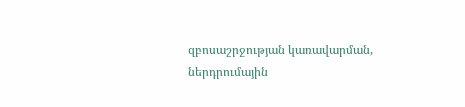զբոսաշրջության կառավարման, ներդրումային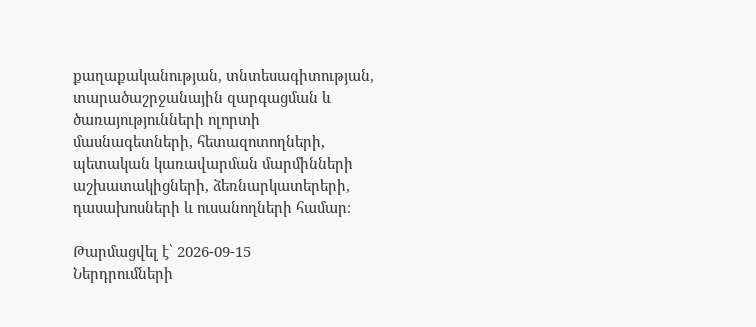քաղաքականության, տնտեսագիտության, տարածաշրջանային զարգացման և ծառայությունների ոլորտի մասնագետների, հետազոտողների, պետական կառավարման մարմինների աշխատակիցների, ձեռնարկատերերի, դասախոսների և ուսանողների համար։

Թարմացվել է՝ 2026-09-15
Ներդրումների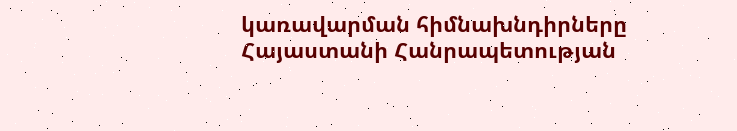կառավարման հիմնախնդիրները Հայաստանի Հանրապետության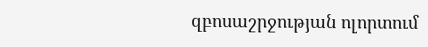զբոսաշրջության ոլորտում